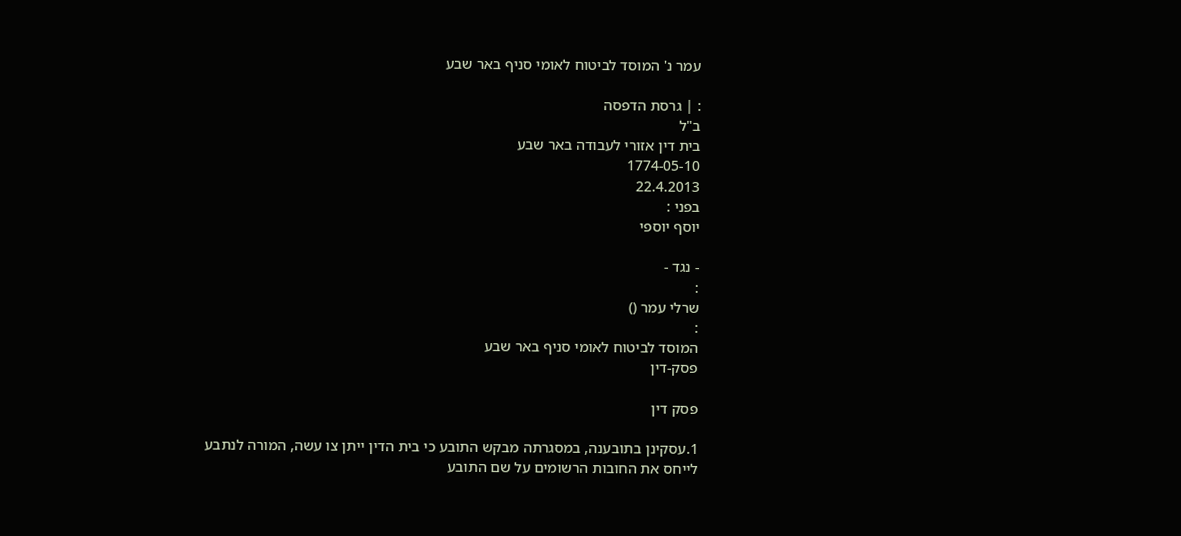עמר נ' המוסד לביטוח לאומי סניף באר שבע

: | גרסת הדפסה
ב"ל
בית דין אזורי לעבודה באר שבע
1774-05-10
22.4.2013
בפני :
יוסף יוספי

- נגד -
:
שרלי עמר ()
:
המוסד לביטוח לאומי סניף באר שבע
פסק-דין

פסק דין

1.עסקינן בתובענה, במסגרתה מבקש התובע כי בית הדין ייתן צו עשה, המורה לנתבע לייחס את החובות הרשומים על שם התובע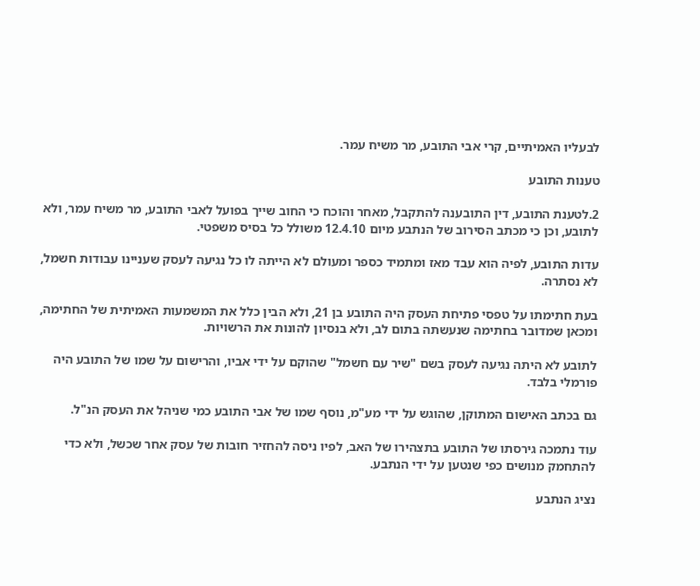לבעליו האמיתיים, קרי אבי התובע, מר משיח עמר.

טענות התובע

2.לטענת התובע, דין התובענה להתקבל, מאחר והוכח כי החוב שייך בפועל לאבי התובע, מר משיח עמר, ולא לתובע, וכן כי מכתב הסירוב של הנתבע מיום 12.4.10 משולל כל בסיס משפטי.

עדות התובע, לפיה הוא עבד מאז ומתמיד כספר ומעולם לא הייתה לו כל נגיעה לעסק שעניינו עבודות חשמל, לא נסתרה.

בעת חתימתו על טפסי פתיחת העסק היה התובע בן 21, ולא הבין כלל את המשמעות האמיתית של החתימה, ומכאן שמדובר בחתימה שנעשתה בתום לב, ולא בנסיון להונות את הרשויות.

לתובע לא היתה נגיעה לעסק בשם "שיר עם חשמל" שהוקם על ידי אביו, והרישום על שמו של התובע היה פורמלי בלבד.

גם בכתב האישום המתוקן, שהוגש על ידי מע"מ, נוסף שמו של אבי התובע כמי שניהל את העסק הנ"ל.

עוד נתמכה גירסתו של התובע בתצהירו של האב, לפיו ניסה להחזיר חובות של עסק אחר שכשל, ולא כדי להתחמק מנושים כפי שנטען על ידי הנתבע.

נציג הנתבע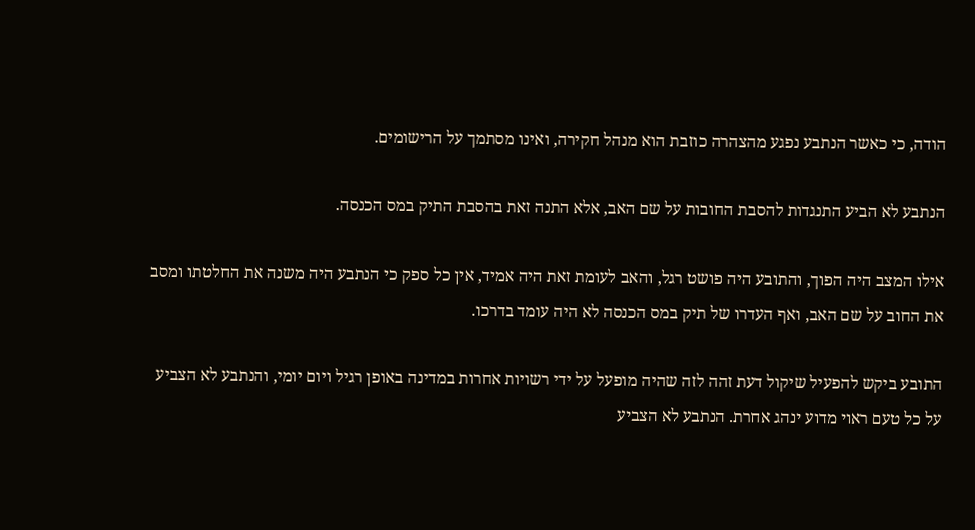הודה, כי כאשר הנתבע נפגע מהצהרה כוזבת הוא מנהל חקירה, ואינו מסתמך על הרישומים.

הנתבע לא הביע התנגדות להסבת החובות על שם האב, אלא התנה זאת בהסבת התיק במס הכנסה.

אילו המצב היה הפוך, והתובע היה פושט רגל, והאב לעומת זאת היה אמיד, אין כל ספק כי הנתבע היה משנה את החלטתו ומסב את החוב על שם האב, ואף העדרו של תיק במס הכנסה לא היה עומד בדרכו.

התובע ביקש להפעיל שיקול דעת זהה לזה שהיה מופעל על ידי רשויות אחרות במדינה באופן רגיל ויום יומי, והנתבע לא הצביע על כל טעם ראוי מדוע ינהג אחרת. הנתבע לא הצביע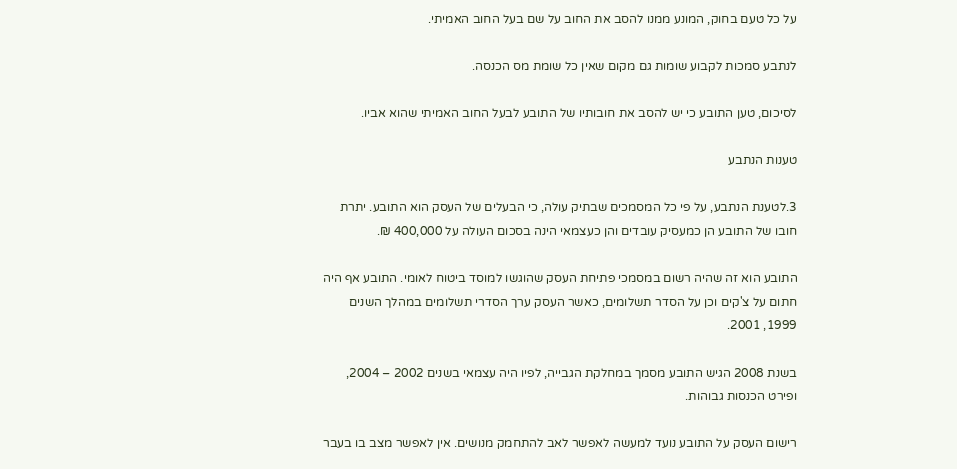על כל טעם בחוק, המונע ממנו להסב את החוב על שם בעל החוב האמיתי.

לנתבע סמכות לקבוע שומות גם מקום שאין כל שומת מס הכנסה.

לסיכום, טען התובע כי יש להסב את חובותיו של התובע לבעל החוב האמיתי שהוא אביו.

טענות הנתבע

3.לטענת הנתבע, על פי כל המסמכים שבתיק עולה, כי הבעלים של העסק הוא התובע. יתרת חובו של התובע הן כמעסיק עובדים והן כעצמאי הינה בסכום העולה על 400,000 ₪.

התובע הוא זה שהיה רשום במסמכי פתיחת העסק שהוגשו למוסד ביטוח לאומי. התובע אף היה חתום על צ'קים וכן על הסדר תשלומים, כאשר העסק ערך הסדרי תשלומים במהלך השנים 1999, 2001.

בשנת 2008 הגיש התובע מסמך במחלקת הגבייה, לפיו היה עצמאי בשנים 2002 – 2004, ופירט הכנסות גבוהות.

רישום העסק על התובע נועד למעשה לאפשר לאב להתחמק מנושים. אין לאפשר מצב בו בעבר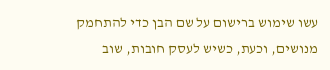עשו שימוש ברישום על שם הבן כדי להתחמק מנושים, וכעת, כשיש לעסק חובות, שוב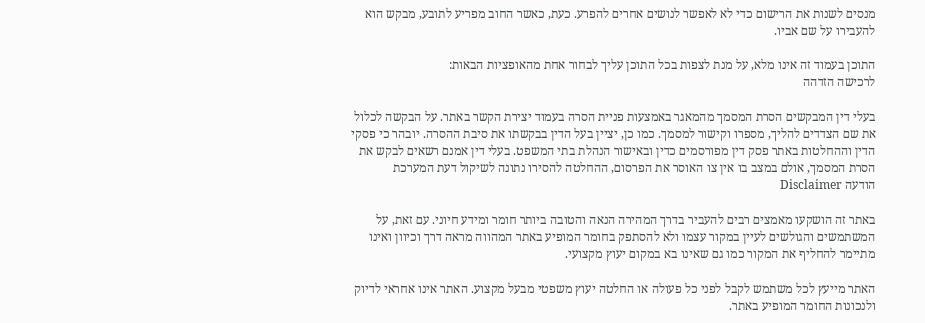מנסים לשנות את הרישום כדי לא לאפשר לנושים אחרים להפרע. כעת, כאשר החוב מפריע לתובע, מבקש הוא להעבירו על שם אביו.

התוכן בעמוד זה אינו מלא, על מנת לצפות בכל התוכן עליך לבחור אחת מהאופציות הבאות:
לרכישה הזדהה

בעלי דין המבקשים הסרת המסמך מהמאגר באמצעות פניית הסרה בעמוד יצירת הקשר באתר. על הבקשה לכלול את שם הצדדים להליך, מספרו וקישור למסמך. כמו כן, יציין בעל הדין בבקשתו את סיבת ההסרה. יובהר כי פסקי הדין וההחלטות באתר פסק דין מפורסמים כדין ובאישור הנהלת בתי המשפט. בעלי דין אמנם רשאים לבקש את הסרת המסמך, אולם במצב בו אין צו האוסר את הפרסום, ההחלטה להסירו נתונה לשיקול דעת המערכת
הודעה Disclaimer

באתר זה הושקעו מאמצים רבים להעביר בדרך המהירה הנאה והטובה ביותר חומר ומידע חיוני. עם זאת, על המשתמשים והגולשים לעיין במקור עצמו ולא להסתפק בחומר המופיע באתר המהווה מראה דרך וכיוון ואינו מתיימר להחליף את המקור כמו גם שאינו בא במקום יעוץ מקצועי.

האתר מייעץ לכל משתמש לקבל לפני כל פעולה או החלטה יעוץ משפטי מבעל מקצוע. האתר אינו אחראי לדיוק ולנכונות החומר המופיע באתר.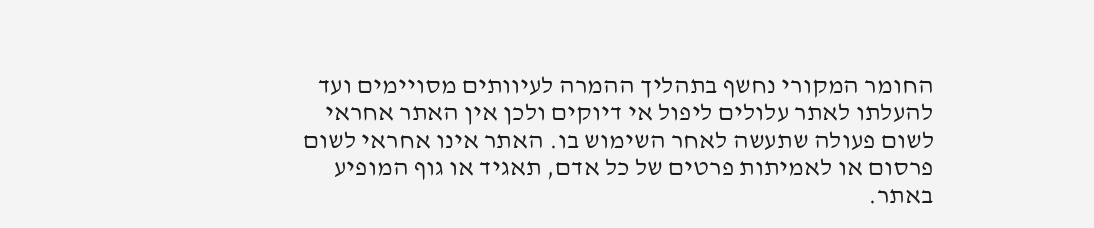החומר המקורי נחשף בתהליך ההמרה לעיוותים מסויימים ועד להעלתו לאתר עלולים ליפול אי דיוקים ולכן אין האתר אחראי לשום פעולה שתעשה לאחר השימוש בו. האתר אינו אחראי לשום פרסום או לאמיתות פרטים של כל אדם, תאגיד או גוף המופיע באתר.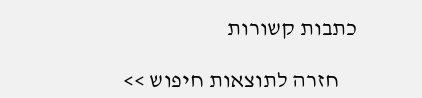כתבות קשורות

    חזרה לתוצאות חיפוש >>